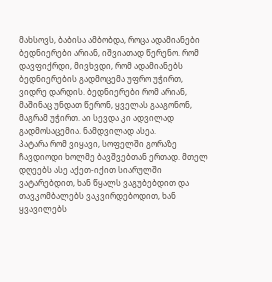მახსოვს, ბაბისა ამბობდა, როცა ადამიანები ბედნიერები არიან, იშვიათად წერენო. რომ დავფიქრდი, მივხვდი, რომ ადამიანებს ბედნიერების გადმოცემა უფრო უჭირთ, ვიდრე დარდის. ბედნიერები რომ არიან, მაშინაც უნდათ წერონ, ყველას გააგონონ, მაგრამ უჭირთ. აი სევდა კი ადვილად გადმოსაცემია. ნამდვილად ასეა.
პატარა რომ ვიყავი, სოფელში გორაზე ჩავდიოდი ხოლმე ბავშვებთან ერთად. მთელ დღეებს ასე აქეთ-იქით სიარულში ვატარებდით, ხან წყალს ვაგუბებდით და თავკომბალებს ვაკვირდებოდით, ხან ყვავილებს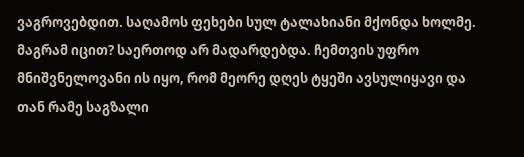ვაგროვებდით. საღამოს ფეხები სულ ტალახიანი მქონდა ხოლმე. მაგრამ იცით? საერთოდ არ მადარდებდა. ჩემთვის უფრო მნიშვნელოვანი ის იყო, რომ მეორე დღეს ტყეში ავსულიყავი და თან რამე საგზალი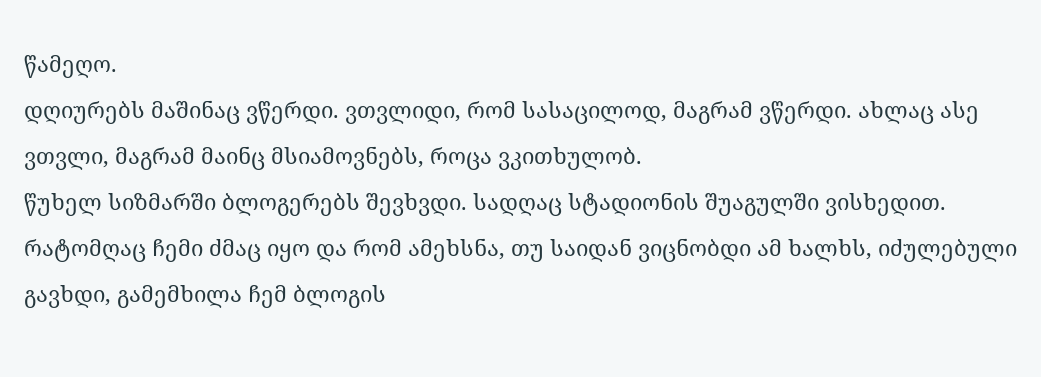წამეღო.
დღიურებს მაშინაც ვწერდი. ვთვლიდი, რომ სასაცილოდ, მაგრამ ვწერდი. ახლაც ასე ვთვლი, მაგრამ მაინც მსიამოვნებს, როცა ვკითხულობ.
წუხელ სიზმარში ბლოგერებს შევხვდი. სადღაც სტადიონის შუაგულში ვისხედით. რატომღაც ჩემი ძმაც იყო და რომ ამეხსნა, თუ საიდან ვიცნობდი ამ ხალხს, იძულებული გავხდი, გამემხილა ჩემ ბლოგის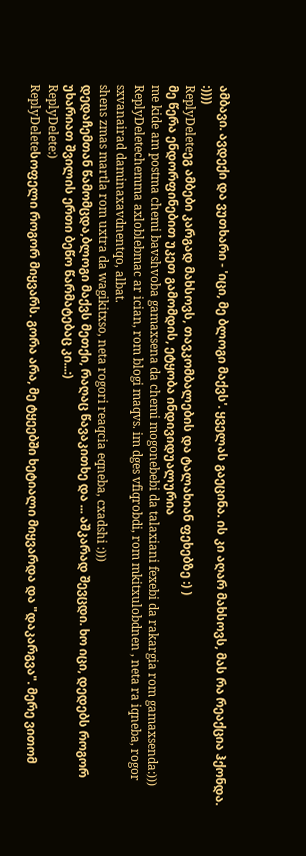ამბავი. ავდექი და ვუთხარი - 'იცი, მე ბლოგი მაქვს'. ყველას გაეცინა. ის კი აღარ მახსოვს, მას რა რეაქცია ჰქონდა.
:))))
ReplyDeleteეგ ამბები კარგად მახსოვს, თავკომბალების და ტალახიან ფეხებზე :) )
მე წერა ენდორფინებით უკეთ გამომდის, ეტყობა ინდივიდუალურია
me kide am postma chemi bavshvoba gamaxsena da chemi mogonebebi da talaxiani fexebi da rakargia rom gamaxsenda:)))
ReplyDeletechemma axloblebmac ar ician, rom blogi maqvs. im dges vfiqrobdi, rom mkitxulobdnen , neta ra iqneba, rogor sxvanairad daminaxavdnentqo, albat.
shens zmas martla rom uxtra da wagikitxso, neta rogori reaqcia eqneba, cxadshi :)))
დედაჩემთან წამომცდა,ბლოგი მაქვს მეთქი, რაღაც წავაკითხე და ... აშკარად შევცდი. ხო იცი, დედებს როგორ უხარიათ შვილის ერთი ბეწო წარმატებაც კი...:)
ReplyDelete:)
ReplyDeleteსოფელი როგორ მიყვარს. გორა არა, მე ტყეებში ხეტიალი მიყვარდა და "დაკარგვა". მერე ვითომ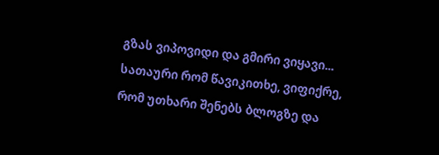გზას ვიპოვიდი და გმირი ვიყავი...
სათაური რომ წავიკითხე, ვიფიქრე, რომ უთხარი შენებს ბლოგზე და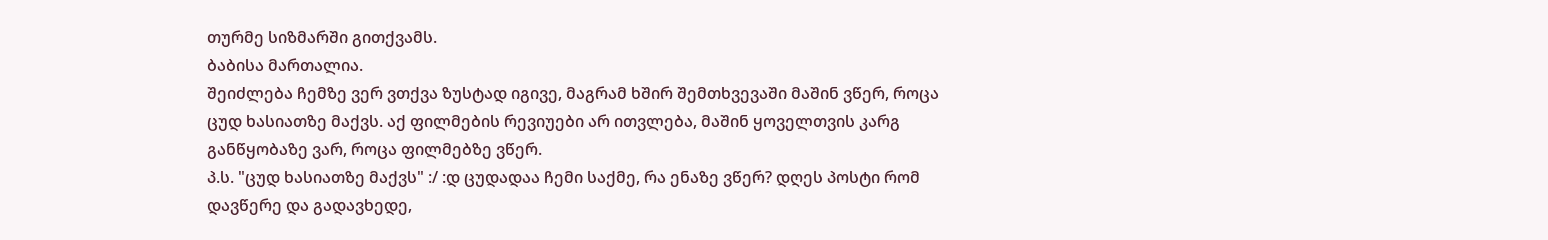თურმე სიზმარში გითქვამს.
ბაბისა მართალია.
შეიძლება ჩემზე ვერ ვთქვა ზუსტად იგივე, მაგრამ ხშირ შემთხვევაში მაშინ ვწერ, როცა ცუდ ხასიათზე მაქვს. აქ ფილმების რევიუები არ ითვლება, მაშინ ყოველთვის კარგ განწყობაზე ვარ, როცა ფილმებზე ვწერ.
პ.ს. "ცუდ ხასიათზე მაქვს" :/ :დ ცუდადაა ჩემი საქმე, რა ენაზე ვწერ? დღეს პოსტი რომ დავწერე და გადავხედე,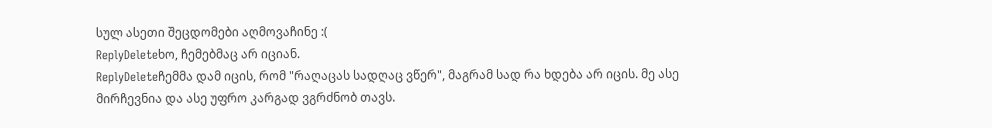სულ ასეთი შეცდომები აღმოვაჩინე :(
ReplyDeleteხო, ჩემებმაც არ იციან.
ReplyDeleteჩემმა დამ იცის, რომ "რაღაცას სადღაც ვწერ", მაგრამ სად რა ხდება არ იცის. მე ასე მირჩევნია და ასე უფრო კარგად ვგრძნობ თავს.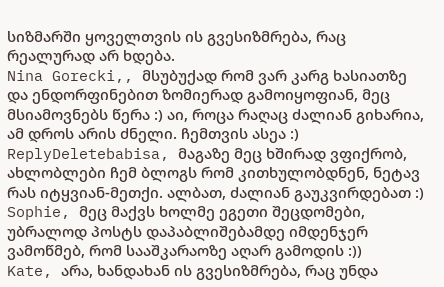სიზმარში ყოველთვის ის გვესიზმრება, რაც რეალურად არ ხდება.
Nina Gorecki,, მსუბუქად რომ ვარ კარგ ხასიათზე და ენდორფინებით ზომიერად გამოიყოფიან, მეც მსიამოვნებს წერა :) აი, როცა რაღაც ძალიან გიხარია, ამ დროს არის ძნელი. ჩემთვის ასეა :)
ReplyDeletebabisa, მაგაზე მეც ხშირად ვფიქრობ, ახლობლები ჩემ ბლოგს რომ კითხულობდნენ, ნეტავ რას იტყვიან-მეთქი. ალბათ, ძალიან გაუკვირდებათ :)
Sophie, მეც მაქვს ხოლმე ეგეთი შეცდომები, უბრალოდ პოსტს დაპაბლიშებამდე იმდენჯერ ვამოწმებ, რომ სააშკარაოზე აღარ გამოდის :))
Kate, არა, ხანდახან ის გვესიზმრება, რაც უნდა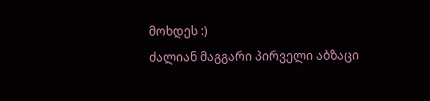მოხდეს :)
ძალიან მაგგარი პირველი აბზაცი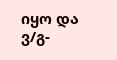იყო და ვ/გ-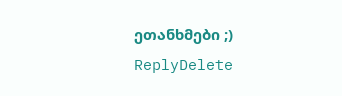ეთანხმები ;)
ReplyDelete